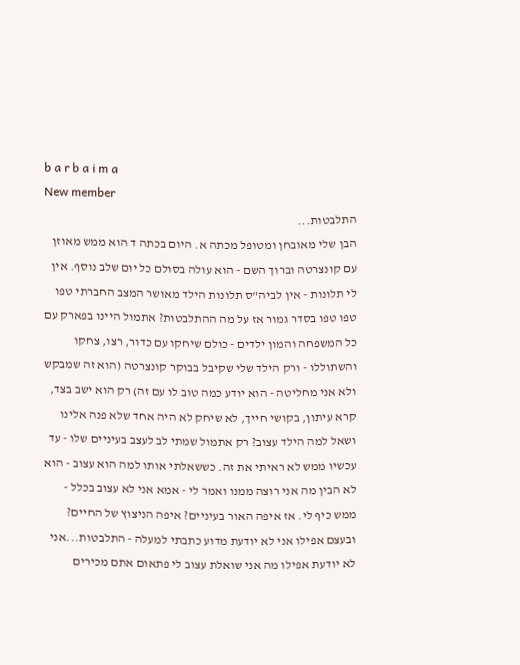b a r b a i m a
New member
התלבטות...
הבן שלי מאובחן ומטופל מכתה א. היום בכתה ד הוא ממש מאוזן עם קונצרטה וברוך השם - הוא עולה בסולם כל יום שלב נוסף. אין לי תלונות - אין לביה"ס תלונות הילד מאושר המצב החברתי טפו טפו טפו בסדר גמור אז על מה ההתלבטות? אתמול היינו בפארק עם כל המשפחה והמון ילדים - כולם שיחקו עם כדור, רצו, צחקו והשתוללו - ורק הילד שלי שקיבל בבוקר קונצרטה (הוא זה שמבקש ולא אני מחליטה - הוא יודע כמה טוב לו עם זה) רק הוא ישב בצד, קרא עיתון, בקושי חייך, לא שיחק לא היה אחד שלא פנה אלינו ושאל למה הילד עצוב? רק אתמול שמתי לב לעצב בעיניים שלו - עד עכשיו ממש לא ראיתי את זה. כששאלתי אותו למה הוא עצוב - הוא לא הבין מה אני רוצה ממנו ואמר לי - אמא אני לא עצוב בכלל - ממש כיף לי. אז איפה האור בעיניים? איפה הניצוץ של החיים? ובעצם אפילו אני לא יודעת מדוע כתבתי למעלה - התלבטות...אני לא יודעת אפילו מה אני שואלת עצוב לי פתאום אתם מכירים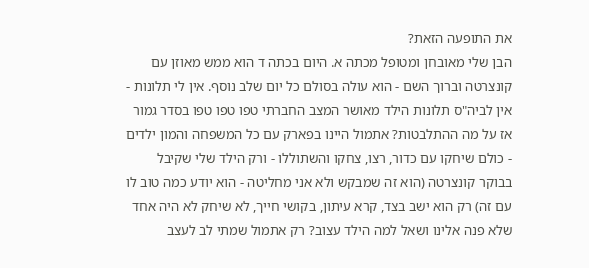את התופעה הזאת?
הבן שלי מאובחן ומטופל מכתה א. היום בכתה ד הוא ממש מאוזן עם קונצרטה וברוך השם - הוא עולה בסולם כל יום שלב נוסף. אין לי תלונות - אין לביה"ס תלונות הילד מאושר המצב החברתי טפו טפו טפו בסדר גמור אז על מה ההתלבטות? אתמול היינו בפארק עם כל המשפחה והמון ילדים - כולם שיחקו עם כדור, רצו, צחקו והשתוללו - ורק הילד שלי שקיבל בבוקר קונצרטה (הוא זה שמבקש ולא אני מחליטה - הוא יודע כמה טוב לו עם זה) רק הוא ישב בצד, קרא עיתון, בקושי חייך, לא שיחק לא היה אחד שלא פנה אלינו ושאל למה הילד עצוב? רק אתמול שמתי לב לעצב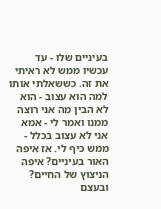בעיניים שלו - עד עכשיו ממש לא ראיתי את זה. כששאלתי אותו למה הוא עצוב - הוא לא הבין מה אני רוצה ממנו ואמר לי - אמא אני לא עצוב בכלל - ממש כיף לי. אז איפה האור בעיניים? איפה הניצוץ של החיים? ובעצם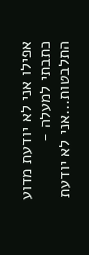אפילו אני לא יודעת מדוע כתבתי למעלה - התלבטות...אני לא יודעת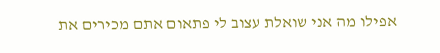אפילו מה אני שואלת עצוב לי פתאום אתם מכירים את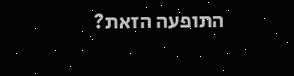התופעה הזאת?